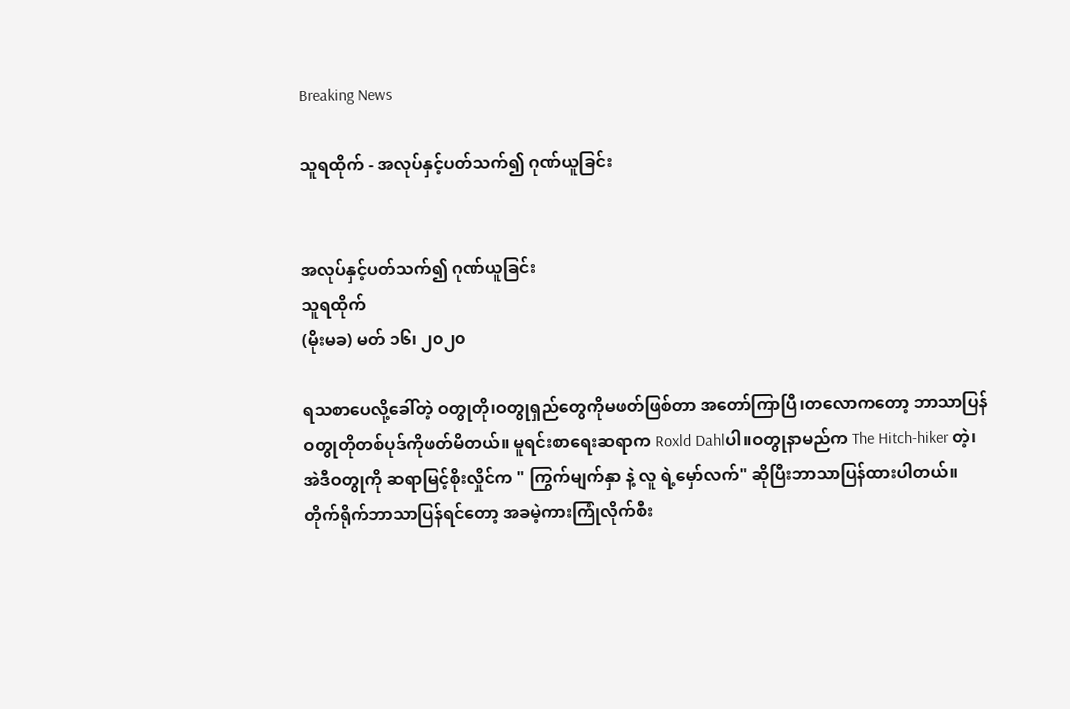Breaking News

သူရထိုက် - အလုပ်နှင့်ပတ်သက်၍ ဂုဏ်ယူခြင်း


အလုပ်နှင့်ပတ်သက်၍ ဂုဏ်ယူခြင်း
သူရထိုက်
(မိုးမခ) မတ် ၁၆၊ ၂၀၂၀

ရသစာပေလို့ခေါ်တဲ့ ဝတွုတို၊ဝတွုရှည်တွေကိုမဖတ်ဖြစ်တာ အတော်ကြာပြီ၊တလောကတော့ ဘာသာပြန်ဝတွုတိုတစ်ပုဒ်ကိုဖတ်မိတယ်။ မူရင်းစာရေးဆရာက Roxld Dahlပါ။ဝတွုနာမည်က The Hitch-hiker တဲ့၊အဲဒီဝတွုကို ဆရာမြင့်စိုးလှိုင်က " ကြွက်မျက်နှာ နဲ့ လူ ရဲ့မှော်လက်" ဆိုပြီးဘာသာပြန်ထားပါတယ်။
တိုက်ရိုက်ဘာသာပြန်ရင်တော့ အခမဲ့ကားကြုံလိုက်စီး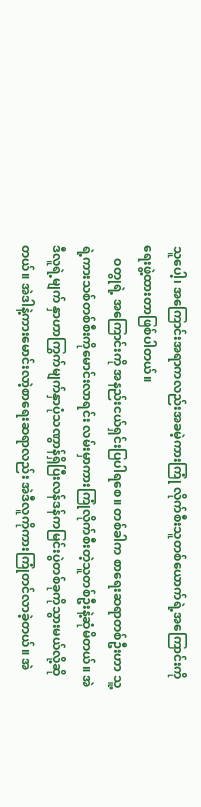သူပေါ့၊ အကြောင်းအရာကလည်းအခမဲ့ကားကြုံ လိုက်စီးသူတစ်ယောက်ရဲ့အကြောင်းကိုရေးဖွဲ့ထားတာဖြစ်ပါတယ်။
    ဝတွုရဲ့ အကြောင်းကို အနည်းငယ်ရှင်းပြပါရစေ။ တစ်ခါက စာရေးဆရာတစ်ဦးဟာ သူ့ရဲ့ကားသစ်တစ်စီးကိုမောင်းလာရင်း လမ်းမှာကားကြုံလိုက်စီးတဲ့သူတစ်ဦးနဲ့ဆုံမိတယ်။ အဲဒီလူရဲ့မျက် နှာဟာကြွက်မျက်နှာပုံသဏွာန်ရှိပြီးလန်ဒန်ကမြင်းပွဲတစ်ခုကိုသွားမယ်လို့ဆိုတယ်။ အဲဒါနဲ့ကားမောင်းလာဲ့စာရေးဆရာလည်း အဲဒီလူကိုကားကြုံတင်လာခဲ့တယ်။ အဲ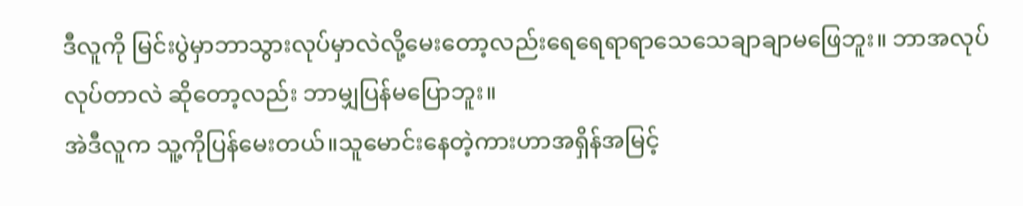ဒီလူကို မြင်းပွဲမှာဘာသွားလုပ်မှာလဲလို့မေးတော့လည်းရေရေရာရာသေသေချာချာမဖြေဘူး။ ဘာအလုပ်လုပ်တာလဲ ဆိုတော့လည်း ဘာမျှပြန်မပြောဘူး။
အဲဒီလူက သူ့ကိုပြန်မေးတယ်။သူမောင်းနေတဲ့ကားဟာအရှိန်အမြင့်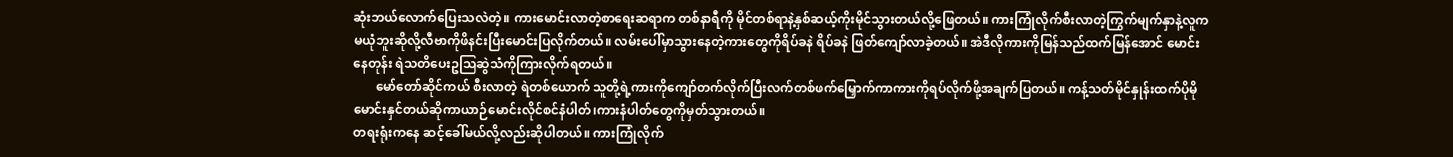ဆုံးဘယ်လောက်ပြေးသလဲတဲ့။ ကားမောင်းလာတဲ့စာရေးဆရာက တစ်နာရီကို မိုင်တစ်ရာနဲ့နှစ်ဆယ့်ကိုးမိုင်သွားတယ်လို့ဖြေတယ်။ ကားကြုံလိုက်စီးလာတဲ့ကြွက်မျက်နှာနဲ့လူကမယုံဘူးဆိုလို့လီဗာကိုဖိနင်းပြီးမောင်းပြလိုက်တယ်။ လမ်းပေါ်မှာသွားနေတဲ့ကားတွေကိုရိပ်ခနဲ ရိပ်ခနဲ ဖြတ်ကျော်လာခဲ့တယ်။ အဲဒီလိုကားကိုမြန်သည်ထက်မြန်အောင် မောင်းနေတုန်း ရဲသတိပေးဥသြဆွဲသံကိုကြားလိုက်ရတယ်။
       မော်တော်ဆိုင်ကယ် စီးလာတဲ့ ရဲတစ်ယောက် သူတို့ရဲ့ကားကိုကျော်တက်လိုက်ပြီးလက်တစ်ဖက်မြှောက်ကာကားကိုရပ်လိုက်ဖို့အချက်ပြတယ်။ ကန့်သတ်မိုင်နှုန်းထက်ပိုမိုမောင်းနှင်တယ်ဆိုကာယာဉ်မောင်းလိုင်စင်နံပါတ်၊ကားနံပါတ်တွေကိုမှတ်သွားတယ်။
တရးရုံးကနေ ဆင့်ခေါ်မယ်လို့လည်းဆိုပါတယ်။ ကားကြုံလိုက်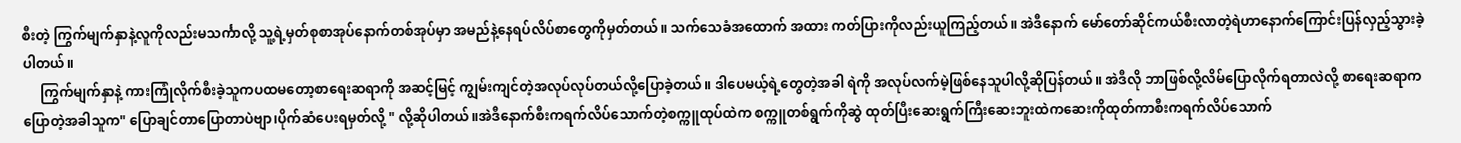စီးတဲ့ ကြွက်မျက်နှာနဲ့လူကိုလည်းမသင်္ကာလို့ သူ့ရဲ့မှတ်စုစာအုပ်နောက်တစ်အုပ်မှာ အမည်နဲ့နေရပ်လိပ်စာတွေကိုမှတ်တယ်။ သက်သေခံအထောက် အထား ကတ်ပြားကိုလည်းယူကြည့်တယ်။ အဲဒီနောက် မော်တော်ဆိုင်ကယ်စီးလာတဲ့ရဲဟာနောက်ကြောင်းပြန်လှည့်သွားခဲ့ပါတယ်။
     ကြွက်မျက်နှာနဲ့ ကားကြုံလိုက်စီးခဲ့သူကပထမတော့စာရေးဆရာကို အဆင့်မြင့် ကျွမ်းကျင်တဲ့အလုပ်လုပ်တယ်လို့ပြောခဲ့တယ်။ ဒါပေမယ့်ရဲ့တွေတဲ့အခါ ရဲကို အလုပ်လက်မဲ့ဖြစ်နေသူပါလို့ဆိုပြန်တယ်။ အဲဒီလို ဘာဖြစ်လို့လိမ်ပြောလိုက်ရတာလဲလို့ စာရေးဆရာက ပြောတဲ့အခါသူက" ပြောချင်တာပြောတာပဲဗျာ၊ပိုက်ဆံပေးရမှတ်လို့ " လို့ဆိုပါတယ်။အဲဒီနောက်စီးကရက်လိပ်သောက်တဲ့စက္ကူထုပ်ထဲက စက္ကူတစ်ရွက်ကိုဆွဲ ထုတ်ပြီးဆေးရွက်ကြီးဆေးဘူးထဲကဆေးကိုထုတ်ကာစီးကရက်လိပ်သောက်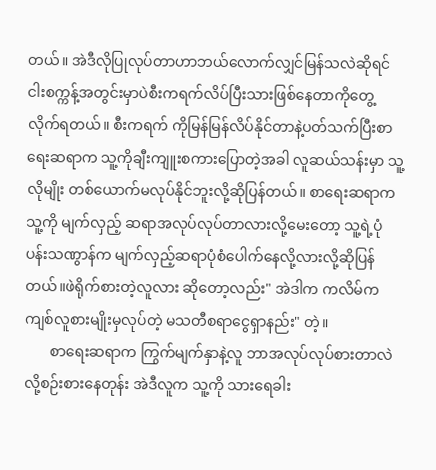တယ်။ အဲဒီလိုပြုလုပ်တာဟာဘယ်လောက်လျှင်မြန်သလဲဆိုရင်ငါးစက္ကန့်အတွင်းမှာပဲစီးကရက်လိပ်ပြီးသားဖြစ်နေတာကိုတွေ့လိုက်ရတယ်။ စီးကရက် ကိုမြန်မြန်လိပ်နိုင်တာနဲ့ပတ်သက်ပြီးစာရေးဆရာက သူ့ကိုချီးကျူးစကားပြောတဲ့အခါ လူဆယ်သန်းမှာ သူ့လိုမျိုး တစ်ယောက်မလုပ်နိုင်ဘူးလို့ဆိုပြန်တယ်။ စာရေးဆရာက သူ့ကို မျက်လှည့် ဆရာအလုပ်လုပ်တာလားလို့မေးတော့ သူ့ရဲ့ပုံပန်းသဏွာန်က မျက်လှည့်ဆရာပုံစံပေါက်နေလို့လားလို့ဆိုပြန်တယ်။ဖဲရိုက်စားတဲ့လူလား ဆိုတော့လည်း" အဲဒါက ကလိမ်ကကျစ်လူစားမျိုးမှလုပ်တဲ့ မသတီစရာငွေရှာနည်း" တဲ့။
       စာရေးဆရာက ကြွက်မျက်နှာနဲ့လူ ဘာအလုပ်လုပ်စားတာလဲလို့စဉ်းစားနေတုန်း အဲဒီလူက သူ့ကို သားရေခါး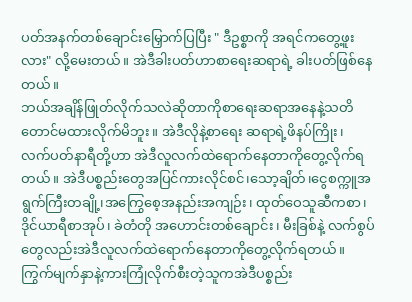ပတ်အနက်တစ်ချောင်းမြှောက်ပြပြီး " ဒီဥစ္စာကို အရင်ကတွေ့ဖူးလား" လို့မေးတယ်။ အဲဒီခါးပတ်ဟာစာရေးဆရာရဲ့ ခါးပတ်ဖြစ်နေတယ်။
ဘယ်အချိန်ဖြုတ်လိုက်သလဲဆိုတာကိုစာရေးဆရာအနေနဲ့သတိတောင်မထားလိုက်မိဘူး။ အဲဒီလိုနဲ့စာရေး ဆရာရဲ့ဖိနပ်ကြိုး၊ လက်ပတ်နာရီတို့ဟာ အဲဒီလူလက်ထဲရောက်နေတာကိုတွေ့လိုက်ရတယ်။ အဲဒီပစ္စည်းတွေအပြင်ကားလိုင်စင်၊သော့ချိတ်၊ငွေစက္ကူအရွက်ကြီးတချို့၊အကြွေစေ့အနည်းအကျဉ်း၊ ထုတ်ဝေသူဆီကစာ၊ဒိုင်ယာရီစာအုပ်၊ ခဲတံတို အဟောင်းတစ်ချောင်း၊ မီးခြစ်နဲ့ လက်စွပ်တွေလည်းအဲဒီလူလက်ထဲရောက်နေတာကိုတွေ့လိုက်ရတယ်။ကြွက်မျက်နှာနဲ့ကားကြုံလိုက်စီးတဲ့သူကအဲဒီပစ္စည်း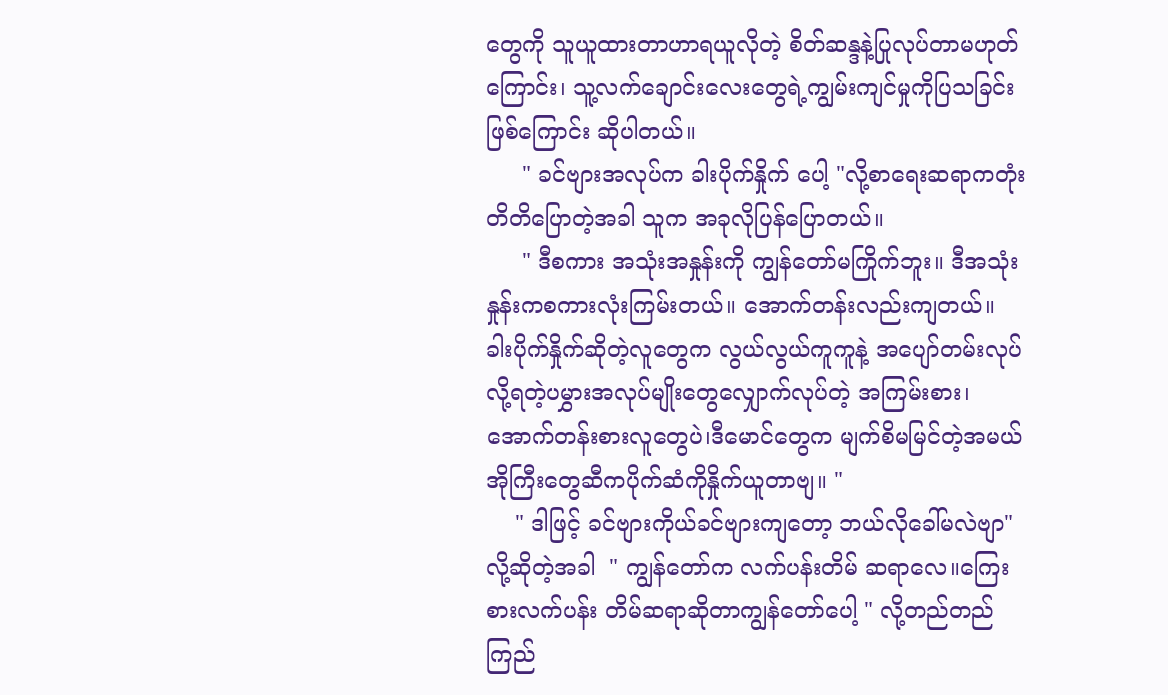တွေကို သူယူထားတာဟာရယူလိုတဲ့ စိတ်ဆန္ဒနဲ့ပြုလုပ်တာမဟုတ်ကြောင်း၊ သူ့လက်ချောင်းလေးတွေရဲ့ကျွမ်းကျင်မှုကိုပြသခြင်းဖြစ်ကြောင်း ဆိုပါတယ်။
     " ခင်ဗျားအလုပ်က ခါးပိုက်နှိုက် ပေါ့ "လို့စာရေးဆရာကတုံးတိတိပြောတဲ့အခါ သူက အခုလိုပြန်ပြောတယ်။
     " ဒီစကား အသုံးအနှုန်းကို ကျွန်တော်မကြိုက်ဘူး။ ဒီအသုံးနှုန်းကစကားလုံးကြမ်းတယ်။ အောက်တန်းလည်းကျတယ်။ ခါးပိုက်နှိုက်ဆိုတဲ့လူတွေက လွယ်လွယ်ကူကူနဲ့ အပျော်တမ်းလုပ်လို့ရတဲ့ပမွှားအလုပ်မျိုးတွေလျှောက်လုပ်တဲ့ အကြမ်းစား၊အောက်တန်းစားလူတွေပဲ၊ဒီမောင်တွေက မျက်စိမမြင်တဲ့အမယ်အိုကြီးတွေဆီကပိုက်ဆံကိုနှိုက်ယူတာဗျ။ "
    " ဒါဖြင့် ခင်ဗျားကိုယ်ခင်ဗျားကျတော့ ဘယ်လိုခေါ်မလဲဗျာ"လို့ဆိုတဲ့အခါ  " ကျွန်တော်က လက်ပန်းတိမ် ဆရာလေ။ကြေးစားလက်ပန်း တိမ်ဆရာဆိုတာကျွန်တော်ပေါ့ " လို့တည်တည်ကြည်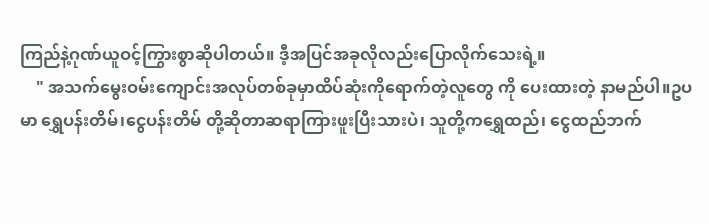ကြည်နဲ့ဂုဏ်ယူဝင့်ကြွားစွာဆိုပါတယ်။ ဒီ့အပြင်အခုလိုလည်းပြောလိုက်သေးရဲ့။
    " အသက်မွေးဝမ်းကျောင်းအလုပ်တစ်ခုမှာထိပ်ဆုံးကိုရောက်တဲ့လူတွေ ကို ပေးထားတဲ့ နာမည်ပါ။ဥပမာ ရွှေပန်းတိမ်၊ငွေပန်းတိမ် တို့ဆိုတာဆရာကြားဖူးပြီးသားပဲ၊ သူတို့ကရွှေထည်၊ ငွေထည်ဘက်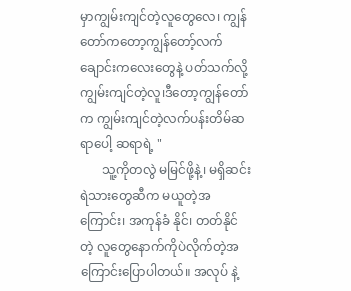မှာကျွမ်းကျင်တဲ့လူတွေလေ၊ ကျွန်တော်ကတော့ကျွန်တော့်လက်ချောင်းကလေးတွေနဲ့ ပတ်သက်လို့ကျွမ်းကျင်တဲ့လူ၊ဒီတော့ကျွန်တော် က ကျွမ်းကျင်တဲ့လက်ပန်းတိမ်ဆရာပေါ့ ဆရာရဲ့ "
       သူ့ကိုတလွဲ မမြင်ဖို့နဲ့၊ မရှိဆင်းရဲသားတွေဆီက မယူတဲ့အကြောင်း၊ အကုန်ခံ နိုင်၊ တတ်နိုင်တဲ့ လူတွေနောက်ကိုပဲလိုက်တဲ့အကြောင်းပြောပါတယ်။ အလုပ် နဲ့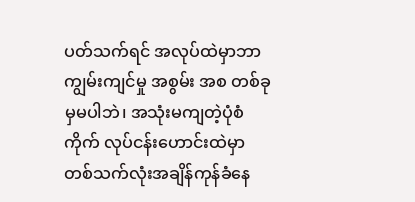ပတ်သက်ရင် အလုပ်ထဲမှာဘာကျွမ်းကျင်မှု အစွမ်း အစ တစ်ခုမှမပါဘဲ၊ အသုံးမကျတဲ့ပုံစံကိုက် လုပ်ငန်းဟောင်းထဲမှာ တစ်သက်လုံးအချိန်ကုန်ခံနေ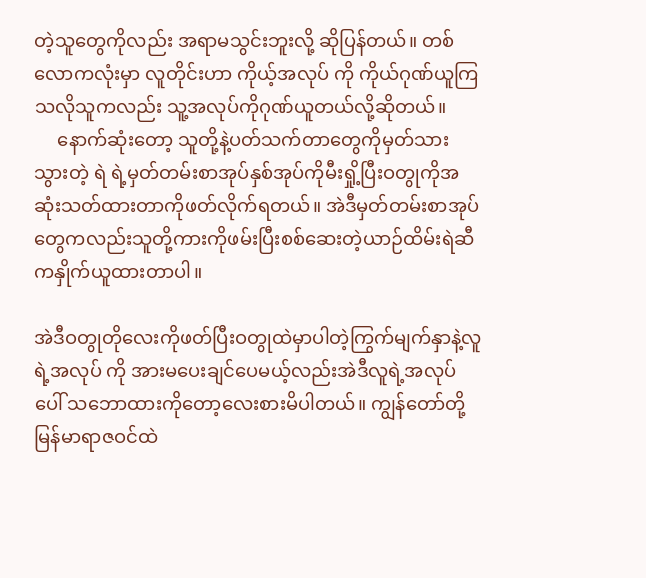တဲ့သူတွေကိုလည်း အရာမသွင်းဘူးလို့ ဆိုပြန်တယ်။ တစ်လောကလုံးမှာ လူတိုင်းဟာ ကိုယ့်အလုပ် ကို ကိုယ်ဂုဏ်ယူကြသလိုသူကလည်း သူ့အလုပ်ကိုဂုဏ်ယူတယ်လို့ဆိုတယ်။
     နောက်ဆုံးတော့ သူတို့နဲ့ပတ်သက်တာတွေကိုမှတ်သားသွားတဲ့ ရဲ ရဲ့မှတ်တမ်းစာအုပ်နှစ်အုပ်ကိုမီးရှို့ပြီးဝတွုကိုအဆုံးသတ်ထားတာကိုဖတ်လိုက်ရတယ်။ အဲဒီမှတ်တမ်းစာအုပ်တွေကလည်းသူတို့ကားကိုဖမ်းပြီးစစ်ဆေးတဲ့ယာဉ်ထိမ်းရဲဆီကနှိုက်ယူထားတာပါ။

အဲဒီဝတွုတိုလေးကိုဖတ်ပြီးဝတွုထဲမှာပါတဲ့ကြွက်မျက်နှာနဲ့လူရဲ့အလုပ် ကို အားမပေးချင်ပေမယ့်လည်းအဲဒီလူရဲ့အလုပ်ပေါ် သဘောထားကိုတော့လေးစားမိပါတယ်။ ကျွန်တော်တို့မြန်မာရာဇဝင်ထဲ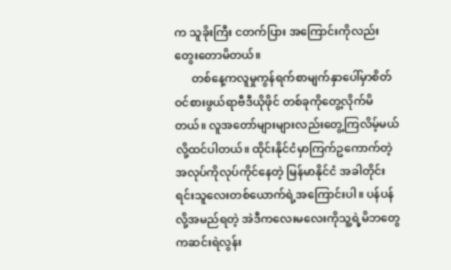က သူခိုးကြီး ငတက်ပြား အကြောင်းကိုလည်းတွေးတောမိတယ်။
      တစ်နေ့ကလူမှုကွန်ရက်စာမျက်နှာပေါ်မှာစိတ်ဝင်စားဖွယ်ရာဗီဒီယိုဖိုင် တစ်ခုကိုတွေ့လိုက်မိတယ်။ လူအတော်များများလည်းတွေ့ကြလိမ့်မယ်လို့ထင်ပါတယ်။ ထိုင်းနိုင်ငံမှာကြက်ဥကောက်တဲ့အလုပ်ကိုလုပ်ကိုင်နေတဲ့ မြန်မာနိုင်ငံ အခါတိုင်းရင်းသူလေးတစ်ယောက်ရဲ့အကြောင်းပါ။ ပန်ပန် လို့အမည်ရတဲ့ အဲဒီကလေးမလေးကိုသူ့ရဲ့မိဘတွေ ကဆင်းရဲလွန်း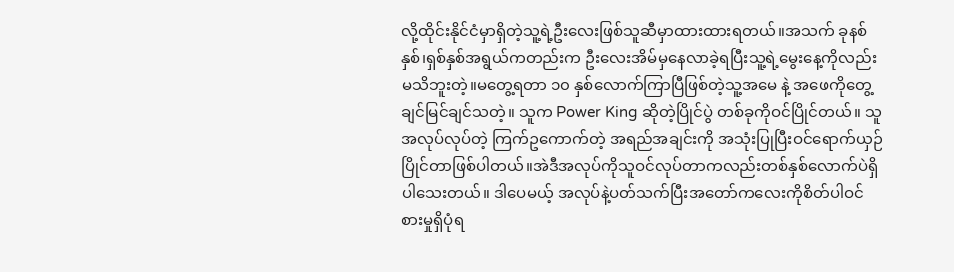လို့ထိုင်းနိုင်ငံမှာရှိတဲ့သူ့ရဲ့ဦးလေးဖြစ်သူဆီမှာထားထားရတယ်။အသက် ခုနစ်နှစ်၊ရှစ်နှစ်အရွယ်ကတည်းက ဦးလေးအိမ်မှနေလာခဲ့ရပြီးသူ့ရဲ့မွေးနေ့ကိုလည်းမသိဘူးတဲ့။မတွေ့ရတာ ၁၀ နှစ်လောက်ကြာပြီဖြစ်တဲ့သူ့အမေ နဲ့ အဖေကိုတွေ့ချင်မြင်ချင်သတဲ့။ သူက Power King ဆိုတဲ့ပြိုင်ပွဲ တစ်ခုကိုဝင်ပြိုင်တယ်။ သူအလုပ်လုပ်တဲ့ ကြက်ဥကောက်တဲ့ အရည်အချင်းကို အသုံးပြုပြီးဝင်ရောက်ယှဉ်ပြိုင်တာဖြစ်ပါတယ်။အဲဒီအလုပ်ကိုသူဝင်လုပ်တာကလည်းတစ်နှစ်လောက်ပဲရှိပါသေးတယ်။ ဒါပေမယ့် အလုပ်နဲ့ပတ်သက်ပြီးအတော်ကလေးကိုစိတ်ပါဝင်စားမှုရှိပုံရ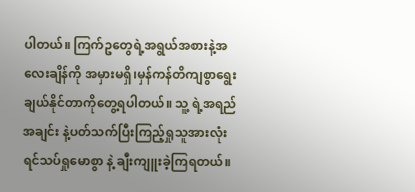ပါတယ်။ ကြက်ဥတွေရဲ့အရွယ်အစားနဲ့အလေးချိန်ကို အမှားမရှိ၊မှန်ကန်တိကျစွာရွေးချယ်နိုင်တာကိုတွေ့ရပါတယ်။ သူ့ ရဲ့အရည်အချင်း နဲ့ပတ်သက်ပြီးကြည့်ရှုသူအားလုံး ရင်သပ်ရှုမောစွာ နဲ့ ချီးကျူးခဲ့ကြရတယ်။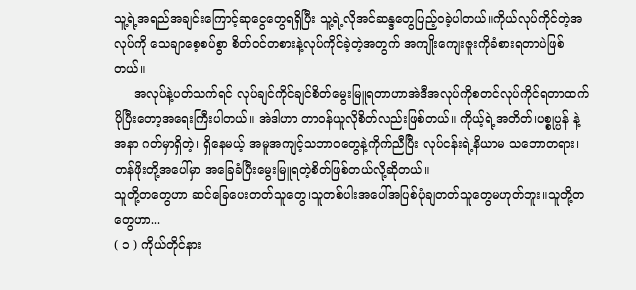သူ့ရဲ့အရည်အချင်းကြောင့်ဆုငွေတွေရရှိပြီး သူ့ရဲ့လိုအင်ဆန္ဒတွေပြည့်ဝခဲ့ပါတယ်။ကိုယ်လုပ်ကိုင်တဲ့အလုပ်ကို သေချာစေ့စပ်စွာ စိတ်ဝင်တစားနဲ့လုပ်ကိုင်ခဲ့တဲ့အတွက် အကျိုးကျေးဇူးကိုခံစားရတာပဲဖြစ်တယ်။
     အလုပ်နဲ့ပတ်သက်ရင် လုပ်ချင်ကိုင်ချင်စိတ်မွေးမြူရတာဟာအဲဒီအလုပ်ကိုစတင်လုပ်ကိုင်ရတာထက်ပိုပြီးတော့အရေးကြီးပါတယ်။ အဲဒါဟာ တာဝန်ယူလိုစိတ်လည်းဖြစ်တယ်။ ကိုယ့်ရဲ့အတိတ်၊ပစ္စုပ္ပန် နဲ့ အနာ ဂတ်မှာရှိတဲ့၊ ရှိနေမယ့် အမူအကျင့်သဘာဝတွေနဲ့ကိုက်ညီပြီး လုပ်ငန်းရဲ့နိယာမ သဘောတရား၊ တန်ဖိုးတို့အပေါ်မှာ အခြေခံပြီးမွေးမြူရတဲ့စိတ်ဖြစ်တယ်လို့ဆိုတယ်။
သူတို့တတွေဟာ ဆင်ခြေပေးတတ်သူတွေ၊သူတစ်ပါးအပေါ်အပြစ်ပုံချတတ်သူတွေမဟုတ်ဘူး။သူတို့တတွေဟာ...
( ၁ ) ကိုယ်တိုင်နား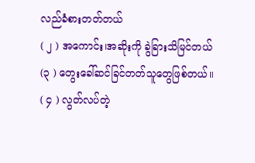လည်ခံစားတတ်တယ်
( ၂ ) အကောင်း၊အဆိုးကို ခွဲခြားသိမြင်တယ်
(၃ ) တွေးခေါ်ဆင်ခြင်တတ်သူတွေဖြစ်တယ်။
( ၄ ) လွတ်လပ်တဲ့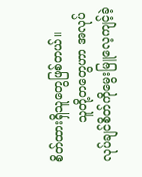စိတ်ထားရှိသူတွေဖြစ်တယ်။
          သူတို့တတွေဟာ အလုပ်လုပ်ချင်စိတ်ကိုမွေးမြူလေ့ကျင့်ခဲ့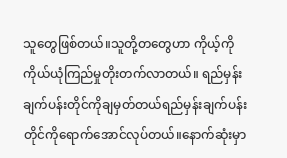သူတွေဖြစ်တယ်။သူတို့တတွေဟာ ကိုယ့်ကိုကိုယ်ယုံကြည်မှုတိုးတက်လာတယ်။ ရည်မှန်းချက်ပန်းတိုင်ကိုချမှတ်တယ်ရည်မှန်းချက်ပန်းတိုင်ကိုရောက်အောင်လုပ်တယ်။နောက်ဆုံးမှာ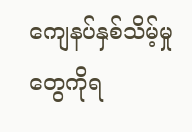ကျေနပ်နှစ်သိမ့်မှုတွေကိုရ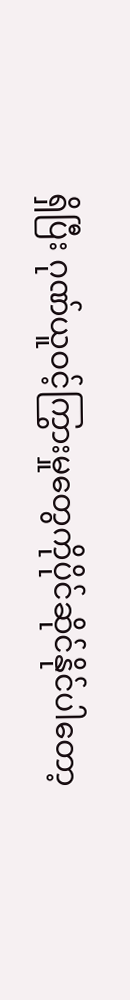ရှိပြီး ဂုဏ်ယူဝင့်ကြွားမှုတွေကိုပိုင်ဆိုင်နိုင်ပါတော့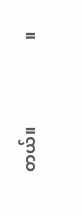တယ်။                     ။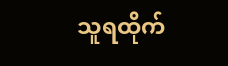သူရထိုက်